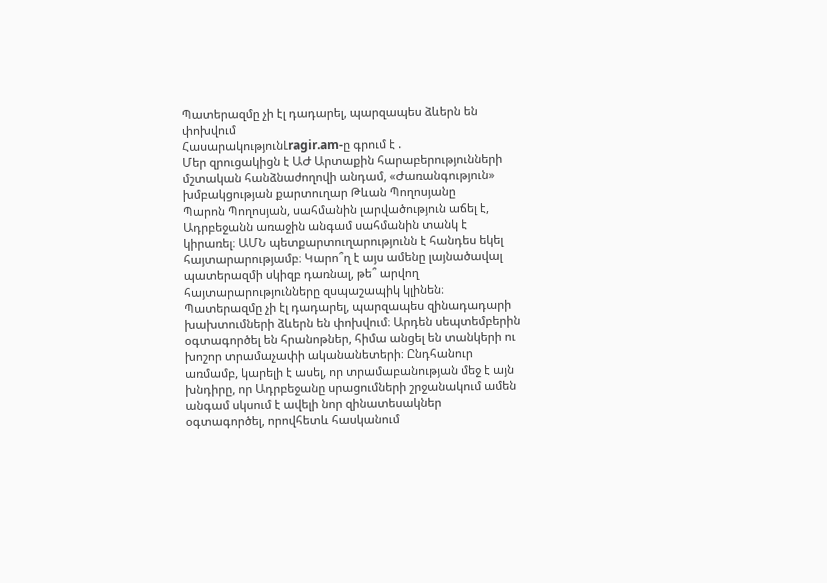Պատերազմը չի էլ դադարել, պարզապես ձևերն են փոխվում
ՀասարակությունԼragir.am-ը գրում է .
Մեր զրուցակիցն է ԱԺ Արտաքին հարաբերությունների մշտական հանձնաժողովի անդամ, «Ժառանգություն» խմբակցության քարտուղար Թևան Պողոսյանը
Պարոն Պողոսյան, սահմանին լարվածություն աճել է, Ադրբեջանն առաջին անգամ սահմանին տանկ է կիրառել։ ԱՄՆ պետքարտուղարությունն է հանդես եկել հայտարարությամբ։ Կարո՞ղ է այս ամենը լայնածավալ պատերազմի սկիզբ դառնալ, թե՞ արվող հայտարարությունները զսպաշապիկ կլինեն։
Պատերազմը չի էլ դադարել, պարզապես զինադադարի խախտումների ձևերն են փոխվում։ Արդեն սեպտեմբերին օգտագործել են հրանոթներ, հիմա անցել են տանկերի ու խոշոր տրամաչափի ականանետերի։ Ընդհանուր առմամբ, կարելի է ասել, որ տրամաբանության մեջ է այն խնդիրը, որ Ադրբեջանը սրացումների շրջանակում ամեն անգամ սկսում է ավելի նոր զինատեսակներ օգտագործել, որովհետև հասկանում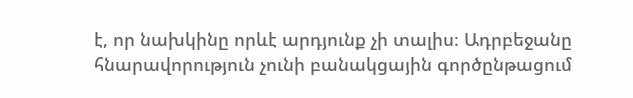է, որ նախկինը որևէ արդյունք չի տալիս։ Ադրբեջանը հնարավորություն չունի բանակցային գործընթացում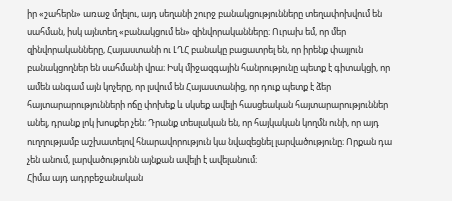իր «շահերն» առաջ մղելու, այդ սեղանի շուրջ բանակցությունները տեղափոխվում են սահման, իսկ այնտեղ «բանակցում են» զինվորականները։ Ուրախ եմ, որ մեր զինվորականները, Հայաստանի ու ԼՂՀ բանակը բացատրել են, որ իրենք փայլուն բանակցողներ են սահմանի վրա։ Իսկ միջազգային հանրությունը պետք է գիտակցի, որ ամեն անգամ այն կոչերը, որ լսվում են Հայաստանից, որ դուք պետք է ձեր հայտարարությունների ոճը փոխեք և սկսեք ավելի հասցեական հայտարարություններ անել, դրանք լոկ խոսքեր չեն։ Դրանք տեսլական են, որ հայկական կողմն ունի, որ այդ ուղղությամբ աշխատելով հնարավորություն կա նվազեցնել լարվածությունը։ Որքան դա չեն անում, լարվածությունն այնքան ավելի է ավելանում։
Հիմա այդ ադրբեջանական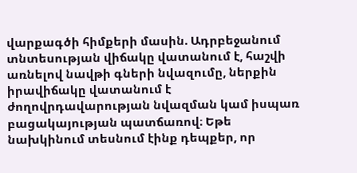վարքագծի հիմքերի մասին. Ադրբեջանում տնտեսության վիճակը վատանում է, հաշվի առնելով նավթի գների նվազումը, ներքին իրավիճակը վատանում է ժողովրդավարության նվազման կամ իսպառ բացակայության պատճառով։ Եթե նախկինում տեսնում էինք դեպքեր, որ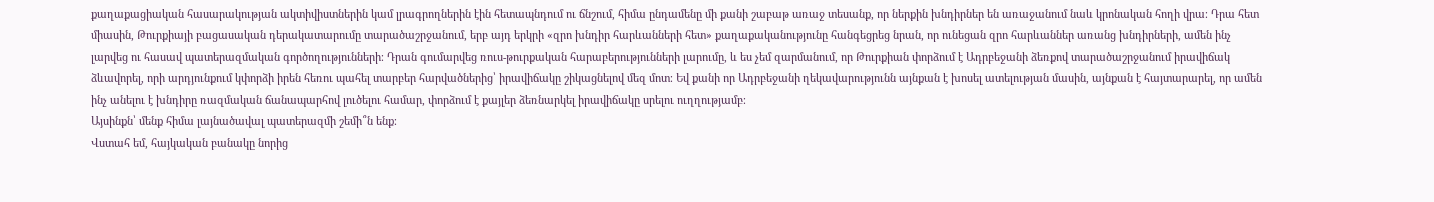քաղաքացիական հասարակության ակտիվիստներին կամ լրագրողներին էին հետապնդում ու ճնշում, հիմա ընդամենը մի քանի շաբաթ առաջ տեսանք, որ ներքին խնդիրներ են առաջանում նաև կրոնական հողի վրա։ Դրա հետ միասին, Թուրքիայի բացասական դերակատարումը տարածաշրջանում, երբ այդ երկրի «զրո խնդիր հարևանների հետ» քաղաքականությունը հանգեցրեց նրան, որ ունեցան զրո հարևաններ առանց խնդիրների, ամեն ինչ լարվեց ու հասավ պատերազմական գործողությունների։ Դրան գումարվեց ռուս-թուրքական հարաբերությունների լարումը, և ես չեմ զարմանում, որ Թուրքիան փորձում է Ադրբեջանի ձեռքով տարածաշրջանում իրավիճակ ձևավորել, որի արդյունքում կփորձի իրեն հեռու պահել տարբեր հարվածներից՝ իրավիճակը շիկացնելով մեզ մոտ։ Եվ քանի որ Ադրբեջանի ղեկավարությունն այնքան է խոսել ատելության մասին, այնքան է հայտարարել, որ ամեն ինչ անելու է խնդիրը ռազմական ճանապարհով լուծելու համար, փորձում է քայլեր ձեռնարկել իրավիճակը սրելու ուղղությամբ։
Այսինքն՝ մենք հիմա լայնածավալ պատերազմի շեմի՞ն ենք։
Վստահ եմ, հայկական բանակը նորից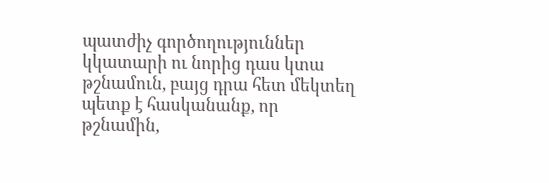պատժիչ գործողություններ կկատարի ու նորից դաս կտա թշնամուն, բայց դրա հետ մեկտեղ պետք է հասկանանք, որ թշնամին,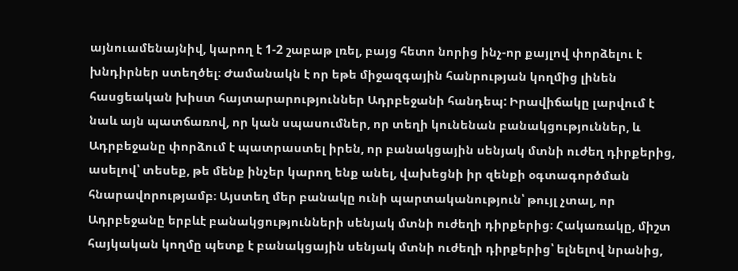այնուամենայնիվ, կարող է 1-2 շաբաթ լռել, բայց հետո նորից ինչ-որ քայլով փորձելու է խնդիրներ ստեղծել։ Ժամանակն է որ եթե միջազգային հանրության կողմից լինեն հասցեական խիստ հայտարարություններ Ադրբեջանի հանդեպ: Իրավիճակը լարվում է նաև այն պատճառով, որ կան սպասումներ, որ տեղի կունենան բանակցություններ, և Ադրբեջանը փորձում է պատրաստել իրեն, որ բանակցային սենյակ մտնի ուժեղ դիրքերից, ասելով՝ տեսեք, թե մենք ինչեր կարող ենք անել, վախեցնի իր զենքի օգտագործման հնարավորությամբ։ Այստեղ մեր բանակը ունի պարտականություն՝ թույլ չտալ, որ Ադրբեջանը երբևէ բանակցությունների սենյակ մտնի ուժեղի դիրքերից։ Հակառակը, միշտ հայկական կողմը պետք է բանակցային սենյակ մտնի ուժեղի դիրքերից՝ ելնելով նրանից,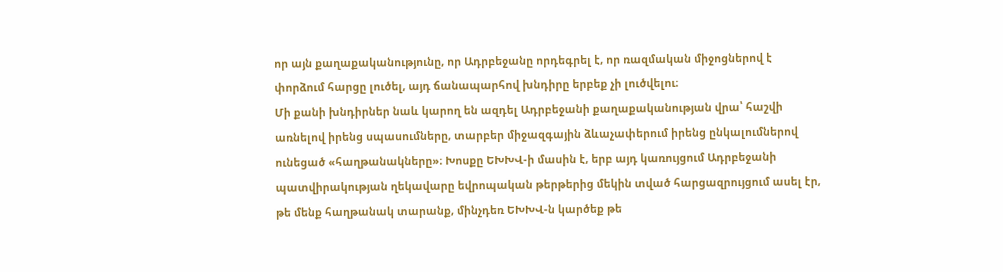որ այն քաղաքականությունը, որ Ադրբեջանը որդեգրել է, որ ռազմական միջոցներով է փորձում հարցը լուծել, այդ ճանապարհով խնդիրը երբեք չի լուծվելու։
Մի քանի խնդիրներ նաև կարող են ազդել Ադրբեջանի քաղաքականության վրա՝ հաշվի առնելով իրենց սպասումները, տարբեր միջազգային ձևաչափերում իրենց ընկալումներով ունեցած «հաղթանակները»։ Խոսքը ԵԽԽՎ-ի մասին է, երբ այդ կառույցում Ադրբեջանի պատվիրակության ղեկավարը եվրոպական թերթերից մեկին տված հարցազրույցում ասել էր, թե մենք հաղթանակ տարանք, մինչդեռ ԵԽԽՎ-ն կարծեք թե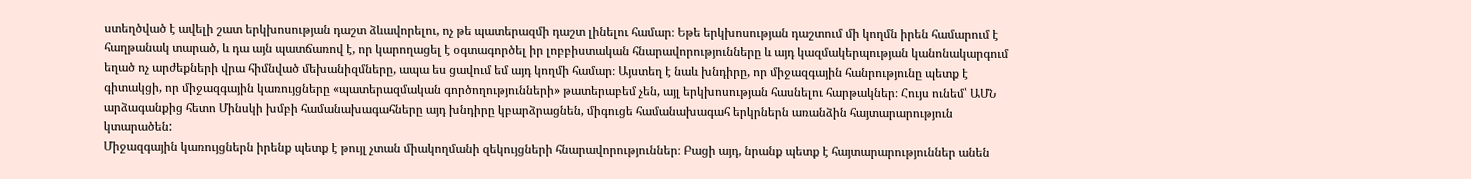ստեղծված է ավելի շատ երկխոսության դաշտ ձևավորելու, ոչ թե պատերազմի դաշտ լինելու համար։ Եթե երկխոսության դաշտում մի կողմն իրեն համարում է հաղթանակ տարած, և դա այն պատճառով է, որ կարողացել է օգտագործել իր լոբբիստական հնարավորությունները և այդ կազմակերպության կանոնակարգում եղած ոչ արժեքների վրա հիմնված մեխանիզմները, ապա ես ցավում եմ այդ կողմի համար։ Այստեղ է նաև խնդիրը, որ միջազգային հանրությունը պետք է գիտակցի, որ միջազգային կառույցները «պատերազմական գործողությունների» թատերաբեմ չեն, այլ երկխոսության հասնելու հարթակներ։ Հույս ունեմ՝ ԱՄՆ արձագանքից հետո Մինսկի խմբի համանախագահները այդ խնդիրը կբարձրացնեն, միգուցե համանախագահ երկրներն առանձին հայտարարություն կտարածեն:
Միջազգային կառույցներն իրենք պետք է թույլ չտան միակողմանի զեկույցների հնարավորություններ։ Բացի այդ, նրանք պետք է հայտարարություններ անեն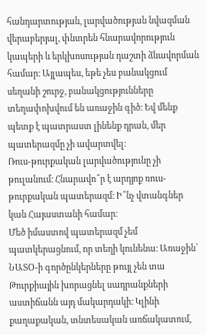հանդարտության, լարվածության նվազման վերաբերյալ, փնտրեն հնարավորություն կապերի և երկխոսության դաշտի ձևավորման համար։ Այլապես, եթե չես բանակցում սեղանի շուրջ, բանակցությունները տեղափոխվում են առաջին գիծ։ Եվ մենք պետք է պատրաստ լինենք դրան, մեր պատերազմը չի ավարտվել։
Ռուս-թուրքական լարվածությունը չի թուլանում։ Հնարավո՞ր է արդյոք ռուս-թուրքական պատերազմ։ Ի՞նչ վտանգներ կան Հայաստանի համար։
Մեծ իմաստով պատերազմ չեմ պատկերացնում, որ տեղի կունենա։ Առաջին՝ ՆԱՏՕ-ի գործընկերները թույլ չեն տա Թուրքիային խորացնել սադրանքների աստիճանն այդ մակարդակի։ Կլինի քաղաքական, տնտեսական առճակատում,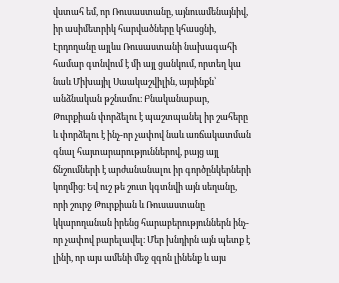վստահ եմ, որ Ռուսաստանը, այնուամենայնիվ, իր ասիմետրիկ հարվածները կհասցնի, Էրդողանը այլևս Ռուսաստանի նախագահի համար գտնվում է մի այլ ցանկում, որտեղ կա նաև Միխայիլ Սաակաշվիլին, այսինքն՝ անձնական թշնամու։ Բնականաբար, Թուրքիան փորձելու է պաշտպանել իր շահերը և փորձելու է ինչ-որ չափով նաև առճակատման գնալ հայտարարություններով, բայց այլ ճնշումների է արժանանալու իր գործընկերների կողմից։ Եվ ուշ թե շուտ կգտնվի այն սեղանը, որի շուրջ Թուրքիան և Ռուսաստանը կկարողանան իրենց հարաբերություններն ինչ-որ չափով բարելավել։ Մեր խնդիրն այն պետք է լինի, որ այս ամենի մեջ զգոն լինենք և այս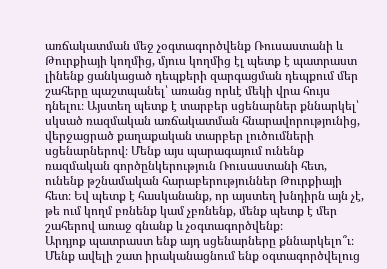առճակատման մեջ չօգտագործվենք Ռուսաստանի և Թուրքիայի կողմից, մյուս կողմից էլ պետք է պատրաստ լինենք ցանկացած դեպքերի զարգացման դեպքում մեր շահերը պաշտպանել՝ առանց որևէ մեկի վրա հույս դնելու։ Այստեղ պետք է տարբեր սցենարներ քննարկել՝ սկսած ռազմական առճակատման հնարավորությունից, վերջացրած քաղաքական տարբեր լուծումների սցենարներով։ Մենք այս պարագայում ունենք ռազմական գործընկերություն Ռուսաստանի հետ, ունենք թշնամական հարաբերություններ Թուրքիայի հետ։ Եվ պետք է հասկանանք, որ այստեղ խնդիրն այն չէ, թե ում կողմ բռնենք կամ չբռնենք, մենք պետք է մեր շահերով առաջ գնանք և չօգտագործվենք։
Արդյոք պատրաստ ենք այդ սցենարները քննարկելո՞ւ։
Մենք ավելի շատ իրականացնում ենք օգտագործվելուց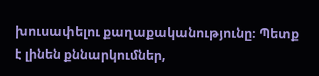խուսափելու քաղաքականությունը։ Պետք է լինեն քննարկումներ,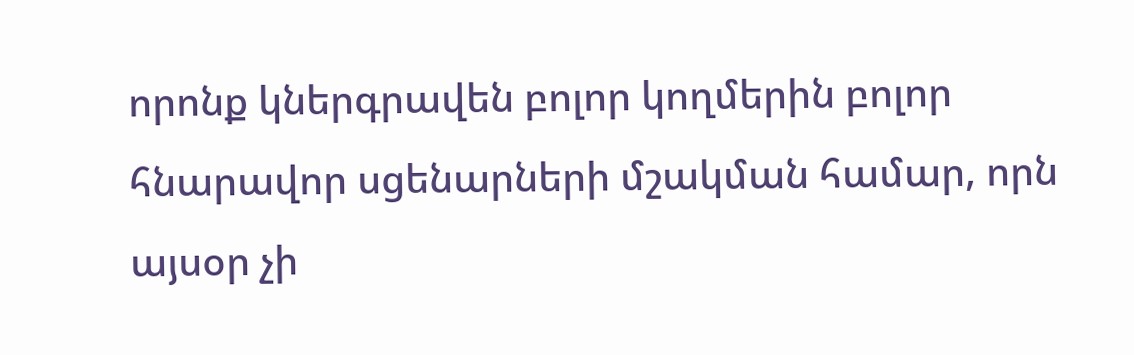որոնք կներգրավեն բոլոր կողմերին բոլոր հնարավոր սցենարների մշակման համար, որն այսօր չի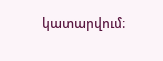կատարվում։